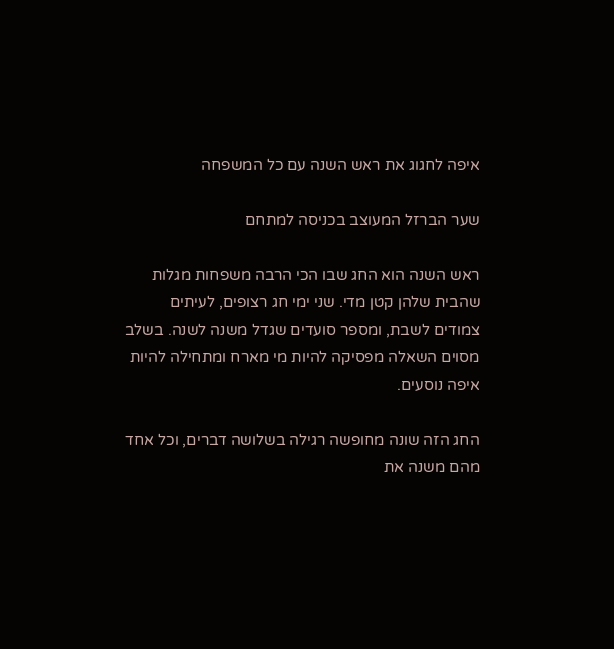איפה לחגוג את ראש השנה עם כל המשפחה

שער הברזל המעוצב בכניסה למתחם

ראש השנה הוא החג שבו הכי הרבה משפחות מגלות שהבית שלהן קטן מדי. שני ימי חג רצופים, לעיתים צמודים לשבת, ומספר סועדים שגדל משנה לשנה. בשלב מסוים השאלה מפסיקה להיות מי מארח ומתחילה להיות איפה נוסעים.

החג הזה שונה מחופשה רגילה בשלושה דברים, וכל אחד מהם משנה את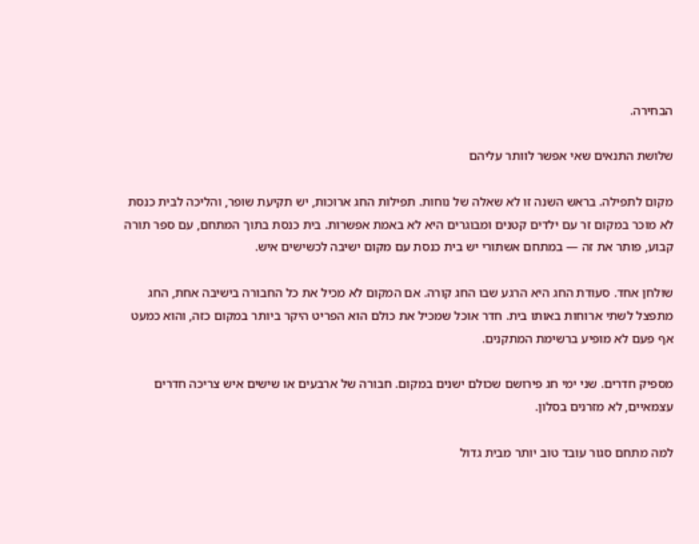הבחירה.

שלושת התנאים שאי אפשר לוותר עליהם

מקום לתפילה. בראש השנה זו לא שאלה של נוחות. תפילות החג ארוכות, יש תקיעת שופר, והליכה לבית כנסת לא מוכר במקום זר עם ילדים קטנים ומבוגרים היא לא באמת אפשרות. בית כנסת בתוך המתחם, עם ספר תורה קבוע, פותר את זה — במתחם אשתורי יש בית כנסת עם מקום ישיבה לכשישים איש.

שולחן אחד. סעודת החג היא הרגע שבו החג קורה. אם המקום לא מכיל את כל החבורה בישיבה אחת, החג מתפצל לשתי ארוחות באותו בית. חדר אוכל שמכיל את כולם הוא הפריט היקר ביותר במקום כזה, והוא כמעט אף פעם לא מופיע ברשימת המתקנים.

מספיק חדרים. שני ימי חג פירושם שכולם ישנים במקום. חבורה של ארבעים או שישים איש צריכה חדרים עצמאיים, לא מזרנים בסלון.

למה מתחם סגור עובד טוב יותר מבית גדול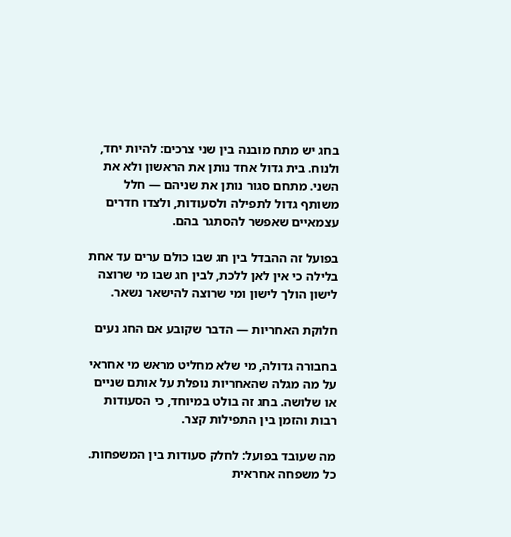בחג יש מתח מובנה בין שני צרכים: להיות יחד, ולנוח. בית גדול אחד נותן את הראשון ולא את השני. מתחם סגור נותן את שניהם — חלל משותף גדול לתפילה ולסעודות, ולצדו חדרים עצמאיים שאפשר להסתגר בהם.

בפועל זה ההבדל בין חג שבו כולם ערים עד אחת בלילה כי אין לאן ללכת, לבין חג שבו מי שרוצה לישון הולך לישון ומי שרוצה להישאר נשאר.

חלוקת האחריות — הדבר שקובע אם החג נעים

בחבורה גדולה, מי שלא מחליט מראש מי אחראי על מה מגלה שהאחריות נופלת על אותם שניים או שלושה. בחג זה בולט במיוחד, כי הסעודות רבות והזמן בין התפילות קצר.

מה שעובד בפועל: לחלק סעודות בין המשפחות. כל משפחה אחראית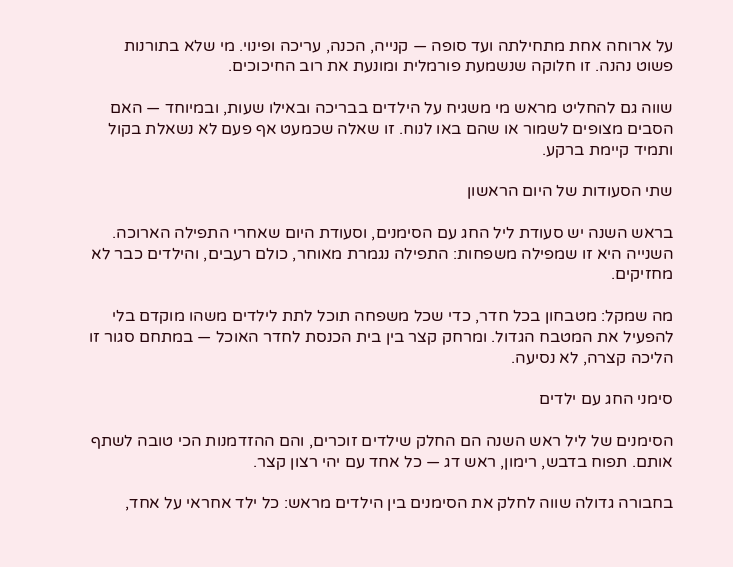על ארוחה אחת מתחילתה ועד סופה — קנייה, הכנה, עריכה ופינוי. מי שלא בתורנות פשוט נהנה. זו חלוקה שנשמעת פורמלית ומונעת את רוב החיכוכים.

שווה גם להחליט מראש מי משגיח על הילדים בבריכה ובאילו שעות, ובמיוחד — האם הסבים מצופים לשמור או שהם באו לנוח. זו שאלה שכמעט אף פעם לא נשאלת בקול ותמיד קיימת ברקע.

שתי הסעודות של היום הראשון

בראש השנה יש סעודת ליל החג עם הסימנים, וסעודת היום שאחרי התפילה הארוכה. השנייה היא זו שמפילה משפחות: התפילה נגמרת מאוחר, כולם רעבים, והילדים כבר לא מחזיקים.

מה שמקל: מטבחון בכל חדר, כדי שכל משפחה תוכל לתת לילדים משהו מוקדם בלי להפעיל את המטבח הגדול. ומרחק קצר בין בית הכנסת לחדר האוכל — במתחם סגור זו הליכה קצרה, לא נסיעה.

סימני החג עם ילדים

הסימנים של ליל ראש השנה הם החלק שילדים זוכרים, והם ההזדמנות הכי טובה לשתף אותם. תפוח בדבש, רימון, ראש דג — כל אחד עם יהי רצון קצר.

בחבורה גדולה שווה לחלק את הסימנים בין הילדים מראש: כל ילד אחראי על אחד,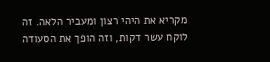מקריא את היהי רצון ומעביר הלאה. זה לוקח עשר דקות, וזה הופך את הסעודה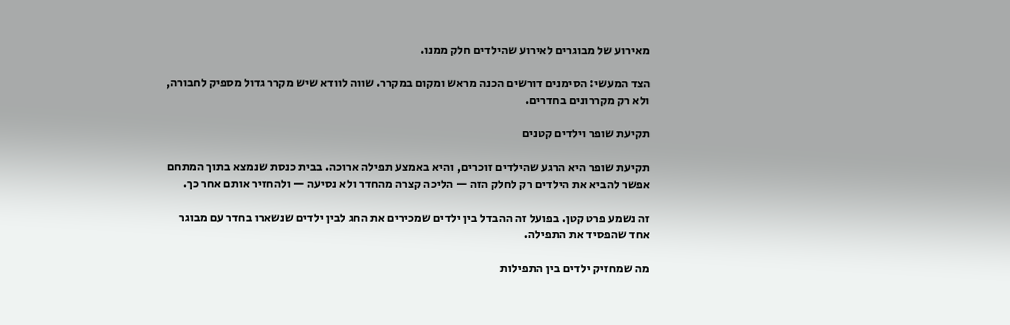מאירוע של מבוגרים לאירוע שהילדים חלק ממנו.

הצד המעשי: הסימנים דורשים הכנה מראש ומקום במקרר. שווה לוודא שיש מקרר גדול מספיק לחבורה, ולא רק מקררונים בחדרים.

תקיעת שופר וילדים קטנים

תקיעת שופר היא הרגע שהילדים זוכרים, והיא באמצע תפילה ארוכה. בבית כנסת שנמצא בתוך המתחם אפשר להביא את הילדים רק לחלק הזה — הליכה קצרה מהחדר ולא נסיעה — ולהחזיר אותם אחר כך.

זה נשמע פרט קטן. בפועל זה ההבדל בין ילדים שמכירים את החג לבין ילדים שנשארו בחדר עם מבוגר אחד שהפסיד את התפילה.

מה שמחזיק ילדים בין התפילות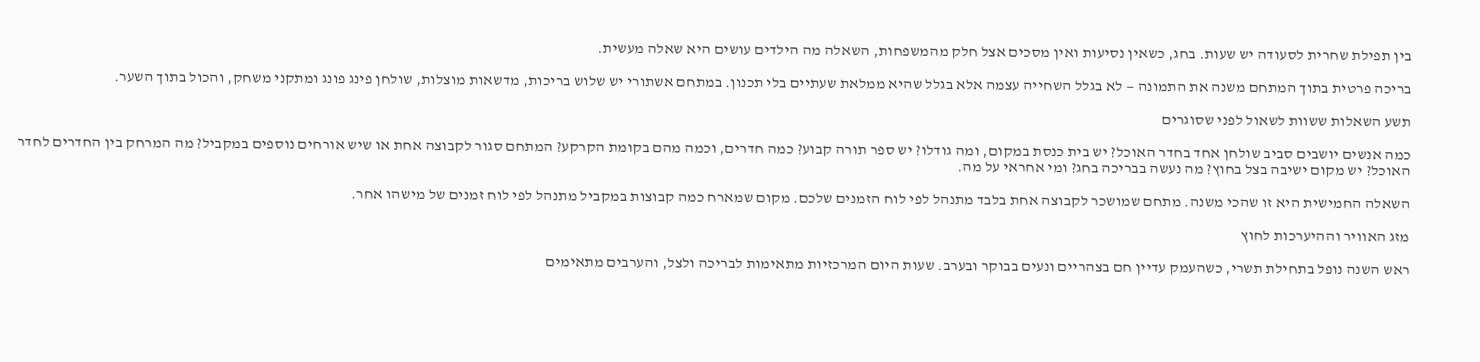בין תפילת שחרית לסעודה יש שעות. בחג, כשאין נסיעות ואין מסכים אצל חלק מהמשפחות, השאלה מה הילדים עושים היא שאלה מעשית.

בריכה פרטית בתוך המתחם משנה את התמונה — לא בגלל השחייה עצמה אלא בגלל שהיא ממלאת שעתיים בלי תכנון. במתחם אשתורי יש שלוש בריכות, מדשאות מוצלות, שולחן פינג פונג ומתקני משחק, והכול בתוך השער.

תשע השאלות ששוות לשאול לפני שסוגרים

כמה אנשים יושבים סביב שולחן אחד בחדר האוכל? יש בית כנסת במקום, ומה גודלו? יש ספר תורה קבוע? כמה חדרים, וכמה מהם בקומת הקרקע? המתחם סגור לקבוצה אחת או שיש אורחים נוספים במקביל? מה המרחק בין החדרים לחדר האוכל? יש מקום ישיבה בצל בחוץ? מה נעשה בבריכה בחג? ומי אחראי על מה.

השאלה החמישית היא זו שהכי משנה. מתחם שמושכר לקבוצה אחת בלבד מתנהל לפי לוח הזמנים שלכם. מקום שמארח כמה קבוצות במקביל מתנהל לפי לוח זמנים של מישהו אחר.

מזג האוויר וההיערכות לחוץ

ראש השנה נופל בתחילת תשרי, כשהעמק עדיין חם בצהריים ונעים בבוקר ובערב. שעות היום המרכזיות מתאימות לבריכה ולצל, והערבים מתאימים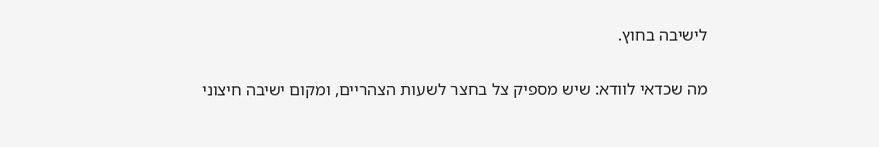לישיבה בחוץ.

מה שכדאי לוודא: שיש מספיק צל בחצר לשעות הצהריים, ומקום ישיבה חיצוני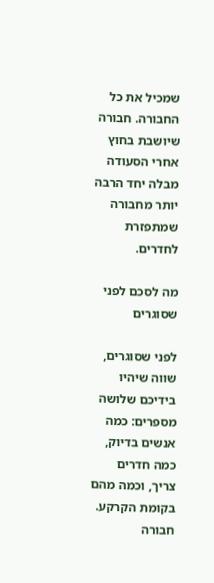שמכיל את כל החבורה. חבורה שיושבת בחוץ אחרי הסעודה מבלה יחד הרבה יותר מחבורה שמתפזרת לחדרים.

מה לסכם לפני שסוגרים

לפני שסוגרים, שווה שיהיו בידיכם שלושה מספרים: כמה אנשים בדיוק, כמה חדרים צריך, וכמה מהם בקומת הקרקע. חבורה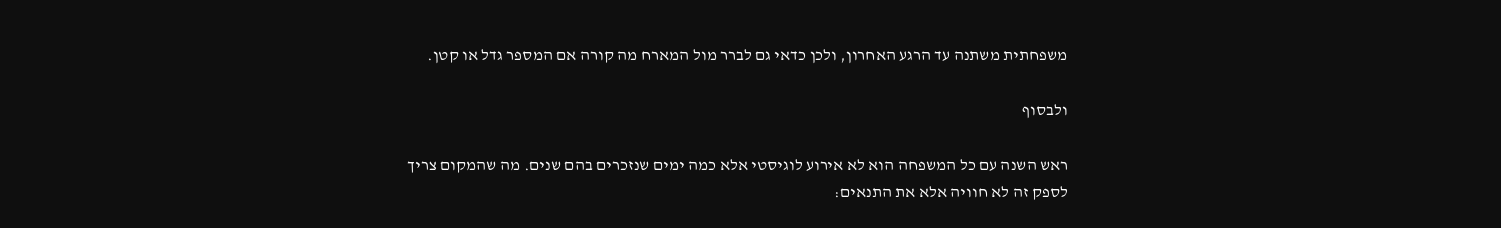משפחתית משתנה עד הרגע האחרון, ולכן כדאי גם לברר מול המארח מה קורה אם המספר גדל או קטן.

ולבסוף

ראש השנה עם כל המשפחה הוא לא אירוע לוגיסטי אלא כמה ימים שנזכרים בהם שנים. מה שהמקום צריך לספק זה לא חוויה אלא את התנאים: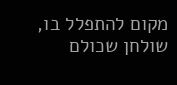מקום להתפלל בו, שולחן שכולם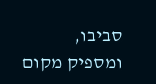סביבו, ומספיק מקום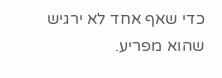כדי שאף אחד לא ירגיש שהוא מפריע.